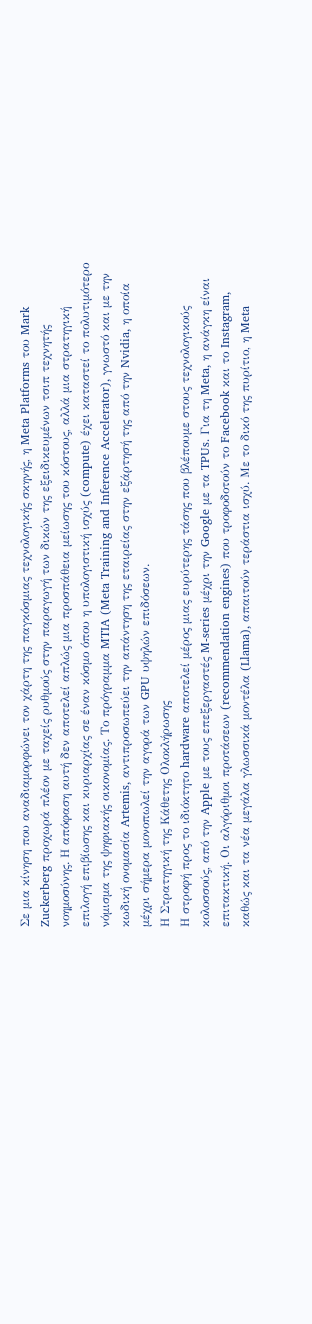Σε μια κίνηση που αναδιαμορφώνει τον χάρτη της παγκόσμιας τεχνολογικής σκηνής, η Meta Platforms του Mark Zuckerberg προχωρά πλέον με ταχείς ρυθμούς στην παραγωγή των δικών της εξειδικευμένων τσιπ τεχνητής νοημοσύνης. Η απόφαση αυτή δεν αποτελεί απλώς μια προσπάθεια μείωσης του κόστους, αλλά μια στρατηγική επιλογή επιβίωσης και κυριαρχίας σε έναν κόσμο όπου η υπολογιστική ισχύς (compute) έχει καταστεί το πολυτιμότερο νόμισμα της ψηφιακής οικονομίας. Το πρόγραμμα MTIA (Meta Training and Inference Accelerator), γνωστό και με την κωδική ονομασία Artemis, αντιπροσωπεύει την απάντηση της εταιρείας στην εξάρτησή της από την Nvidia, η οποία μέχρι σήμερα μονοπωλεί την αγορά των GPU υψηλών επιδόσεων.
Η Στρατηγική της Κάθετης Ολοκλήρωσης
Η στροφή προς το ιδιόκτητο hardware αποτελεί μέρος μιας ευρύτερης τάσης που βλέπουμε στους τεχνολογικούς κολοσσούς, από την Apple με τους επεξεργαστές M-series μέχρι την Google με τα TPUs. Για τη Meta, η ανάγκη είναι επιτακτική. Οι αλγόριθμοι προτάσεων (recommendation engines) που τροφοδοτούν το Facebook και το Instagram, καθώς και τα νέα μεγάλα γλωσσικά μοντέλα (Llama), απαιτούν τεράστια ισχύ. Με το δικό της πυρίτιο, η Meta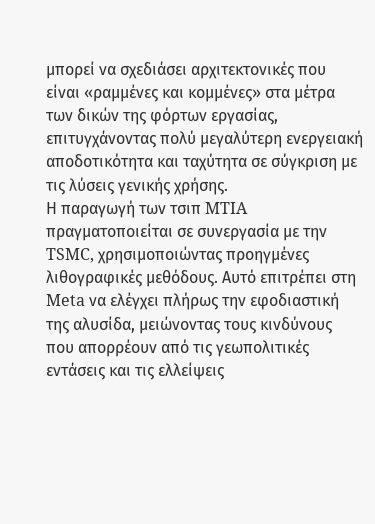μπορεί να σχεδιάσει αρχιτεκτονικές που είναι «ραμμένες και κομμένες» στα μέτρα των δικών της φόρτων εργασίας, επιτυγχάνοντας πολύ μεγαλύτερη ενεργειακή αποδοτικότητα και ταχύτητα σε σύγκριση με τις λύσεις γενικής χρήσης.
Η παραγωγή των τσιπ MTIA πραγματοποιείται σε συνεργασία με την TSMC, χρησιμοποιώντας προηγμένες λιθογραφικές μεθόδους. Αυτό επιτρέπει στη Meta να ελέγχει πλήρως την εφοδιαστική της αλυσίδα, μειώνοντας τους κινδύνους που απορρέουν από τις γεωπολιτικές εντάσεις και τις ελλείψεις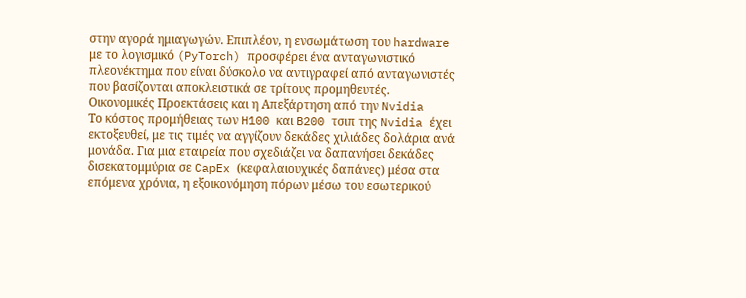στην αγορά ημιαγωγών. Επιπλέον, η ενσωμάτωση του hardware με το λογισμικό (PyTorch) προσφέρει ένα ανταγωνιστικό πλεονέκτημα που είναι δύσκολο να αντιγραφεί από ανταγωνιστές που βασίζονται αποκλειστικά σε τρίτους προμηθευτές.
Οικονομικές Προεκτάσεις και η Απεξάρτηση από την Nvidia
Το κόστος προμήθειας των H100 και B200 τσιπ της Nvidia έχει εκτοξευθεί, με τις τιμές να αγγίζουν δεκάδες χιλιάδες δολάρια ανά μονάδα. Για μια εταιρεία που σχεδιάζει να δαπανήσει δεκάδες δισεκατομμύρια σε CapEx (κεφαλαιουχικές δαπάνες) μέσα στα επόμενα χρόνια, η εξοικονόμηση πόρων μέσω του εσωτερικού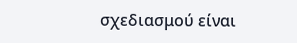σχεδιασμού είναι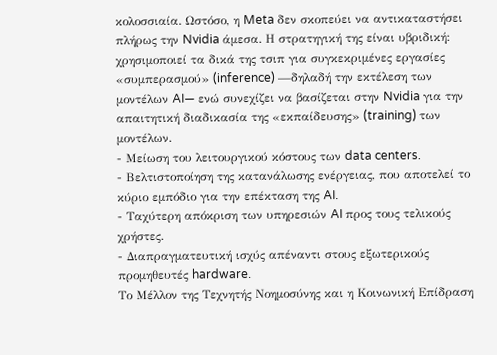κολοσσιαία. Ωστόσο, η Meta δεν σκοπεύει να αντικαταστήσει πλήρως την Nvidia άμεσα. Η στρατηγική της είναι υβριδική: χρησιμοποιεί τα δικά της τσιπ για συγκεκριμένες εργασίες «συμπερασμού» (inference) —δηλαδή την εκτέλεση των μοντέλων AI— ενώ συνεχίζει να βασίζεται στην Nvidia για την απαιτητική διαδικασία της «εκπαίδευσης» (training) των μοντέλων.
- Μείωση του λειτουργικού κόστους των data centers.
- Βελτιστοποίηση της κατανάλωσης ενέργειας, που αποτελεί το κύριο εμπόδιο για την επέκταση της AI.
- Ταχύτερη απόκριση των υπηρεσιών AI προς τους τελικούς χρήστες.
- Διαπραγματευτική ισχύς απέναντι στους εξωτερικούς προμηθευτές hardware.
Το Μέλλον της Τεχνητής Νοημοσύνης και η Κοινωνική Επίδραση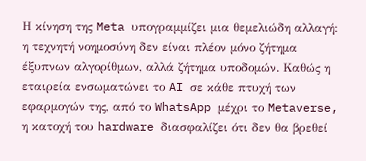Η κίνηση της Meta υπογραμμίζει μια θεμελιώδη αλλαγή: η τεχνητή νοημοσύνη δεν είναι πλέον μόνο ζήτημα έξυπνων αλγορίθμων, αλλά ζήτημα υποδομών. Καθώς η εταιρεία ενσωματώνει το AI σε κάθε πτυχή των εφαρμογών της, από το WhatsApp μέχρι το Metaverse, η κατοχή του hardware διασφαλίζει ότι δεν θα βρεθεί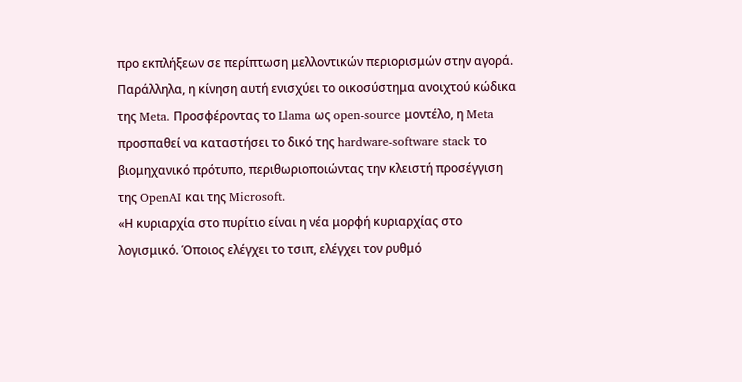προ εκπλήξεων σε περίπτωση μελλοντικών περιορισμών στην αγορά. Παράλληλα, η κίνηση αυτή ενισχύει το οικοσύστημα ανοιχτού κώδικα της Meta. Προσφέροντας το Llama ως open-source μοντέλο, η Meta προσπαθεί να καταστήσει το δικό της hardware-software stack το βιομηχανικό πρότυπο, περιθωριοποιώντας την κλειστή προσέγγιση της OpenAI και της Microsoft.
«Η κυριαρχία στο πυρίτιο είναι η νέα μορφή κυριαρχίας στο λογισμικό. Όποιος ελέγχει το τσιπ, ελέγχει τον ρυθμό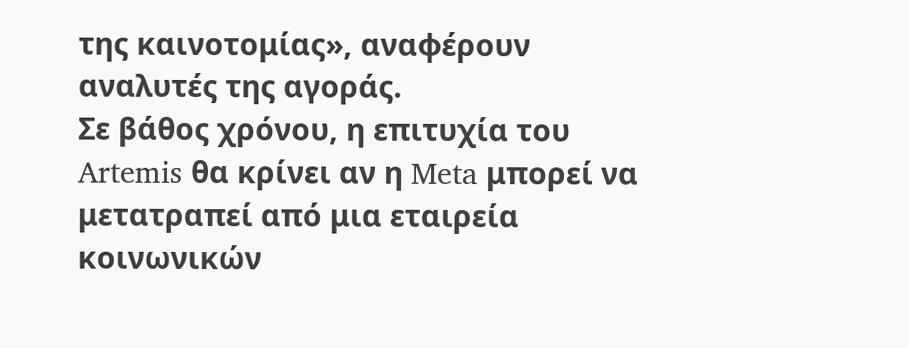της καινοτομίας», αναφέρουν αναλυτές της αγοράς.
Σε βάθος χρόνου, η επιτυχία του Artemis θα κρίνει αν η Meta μπορεί να μετατραπεί από μια εταιρεία κοινωνικών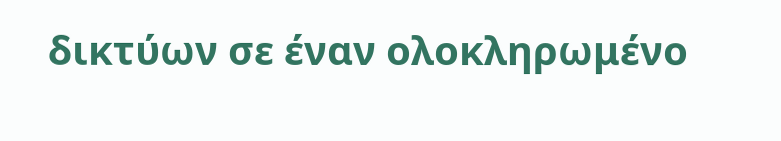δικτύων σε έναν ολοκληρωμένο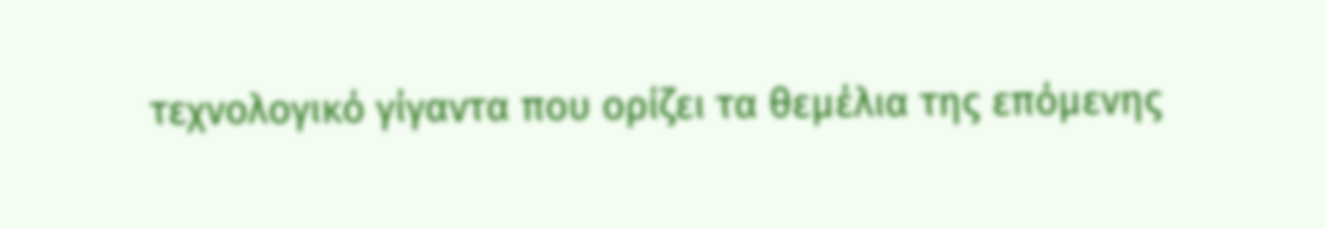τεχνολογικό γίγαντα που ορίζει τα θεμέλια της επόμενης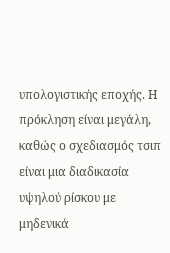υπολογιστικής εποχής. Η πρόκληση είναι μεγάλη, καθώς ο σχεδιασμός τσιπ είναι μια διαδικασία υψηλού ρίσκου με μηδενικά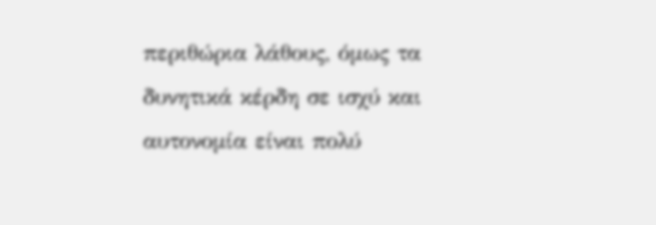περιθώρια λάθους, όμως τα δυνητικά κέρδη σε ισχύ και αυτονομία είναι πολύ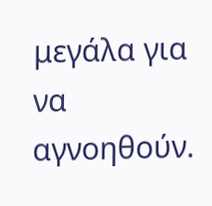μεγάλα για να αγνοηθούν.